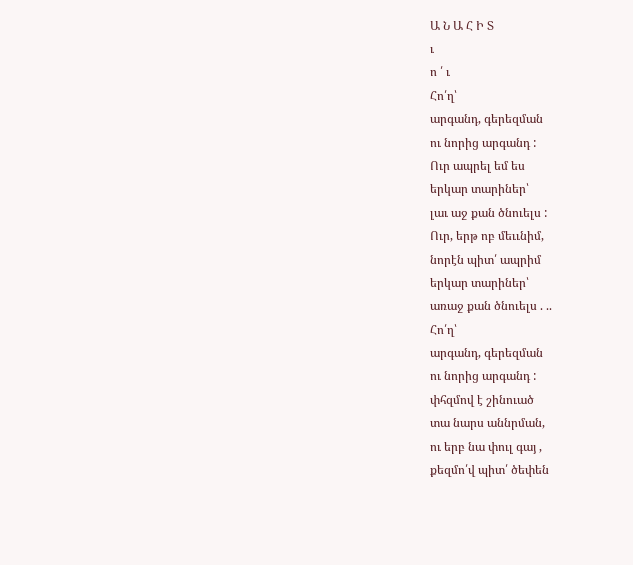Ա Ն Ա Հ Ի Տ
ւ
ո ՛ ւ
Հո՛ղ՝
արգանդ, գերեզման
ու նորից արգանդ :
Ուր ապրել եմ ես
երկար տարիներ՝
լաւ աջ քան ծնուելս :
Ուր, երթ ոբ մեււնիմ,
նորէն պիտ՛ ապրիմ
երկար տարիներ՝
առաջ քան ծնուելս . ..
Հո՛ղ՝
արգանդ, գերեզման
ու նորից արգանդ :
փհզմով է շինուած
տա նարս աննրման,
ու երբ նա փուլ գայ ,
քեզմո՛վ պիտ՛ ծեփեն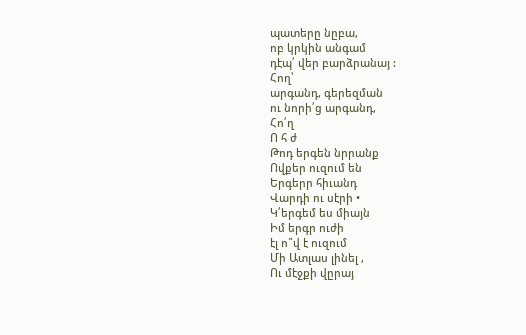պատերը նըբա,
ոբ կրկին անգամ
դէպ՛ վեր բարձրանայ :
Հող՝
արգանդ, գերեզման
ու նորի՛ց արգանդ,
Հո՛ղ
Ո հ ժ
Թոդ երգեն նրրանք
Ովքեր ուզում են
Երգերր հիւանդ
Վարդի ու սէրի •
Կ՛երգեմ ես միայն
Իմ երգր ուժի
էլ ո՞վ է ուզում
Մի Ատլաս լինել ,
Ու մէջքի վըրայ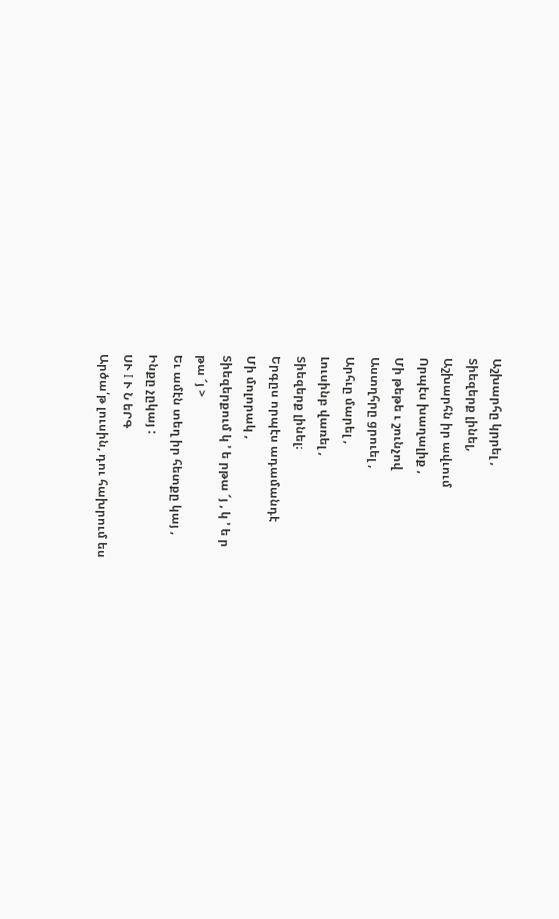Աշխարհը կրրել ,
Տիեզերք լինել,
Աշխարհն իր ավւում
Որպէս խաղալիք ,
Մի թեթե ւ շունչով
Աստղհրը ցրուել ,
Արհւը մարել ,
Լուսինբ վառել ,
Տիեզերք լինել։
Երգըս որպէս ադամանդէ
Մի մոլորակ ,
Տիեզերքում կ ՚ ե րթա ՜յ , կ ՚ ե ր
թա ՜յ >
Եւ ամէն տեղ իր հետքը կայ ,
Ինքը չըկայ :
ՍՒ I Ւ Ն եՐԳ
Արծա՛թ լուսին, դու հախրում ես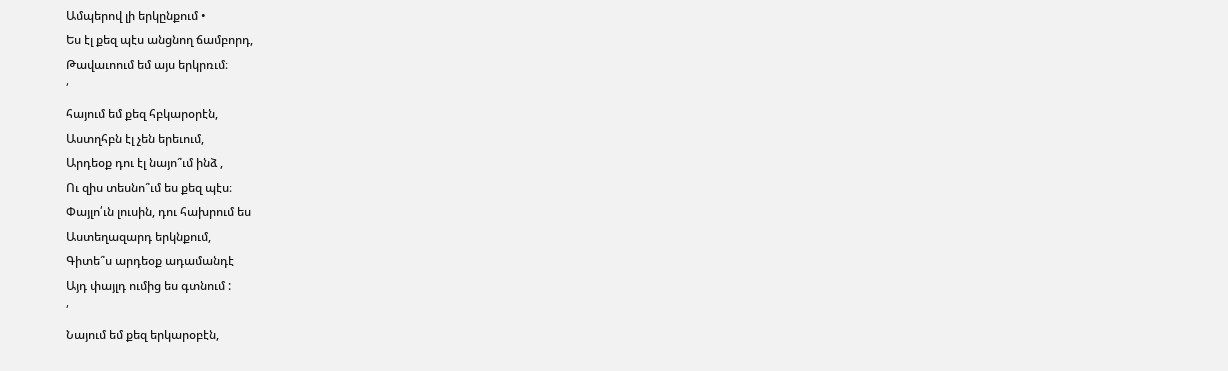Ամպերով լի երկընքում •
Ես էլ քեզ պէս անցնող ճամբորդ,
Թավաւոում եմ այս երկրռւմ։
՛
հայում եմ քեզ հբկարօրէն,
Աստղհբն էլ չեն երեւում,
Արդեօք դու էլ նայո՞ւմ ինձ ,
Ու զիս տեսնո՞ւմ ես քեզ պէս։
Փայլո՛ւն լուսին, դու հախրում ես
Աստեղազարդ երկնքում,
Գիտե՞ս արդեօք ադամանդէ
Այդ փայլդ ումից ես գտնում :
՛
Նայում եմ քեզ երկարօբէն,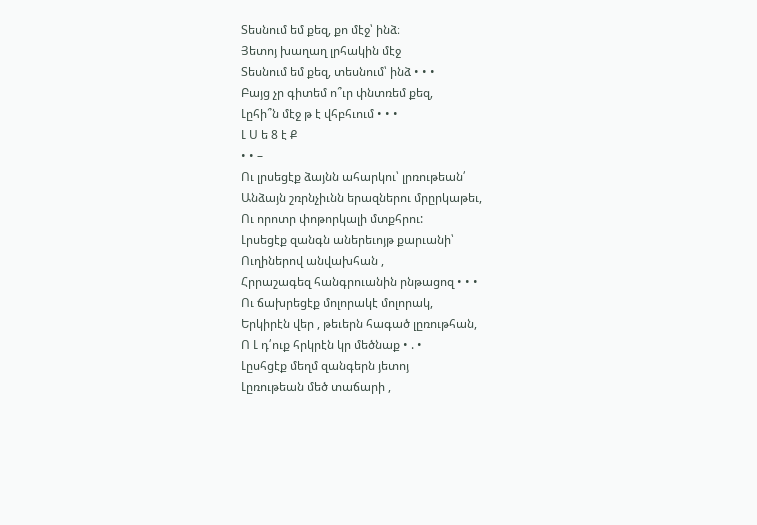Տեսնում եմ քեզ, քո մէջ՝ ինձ։
Յետոյ խաղաղ լրհակին մէջ
Տեսնում եմ քեզ, տեսնում՝ ինձ • • •
Բայց չր գիտեմ ո՞ւր փնտռեմ քեզ,
Լըհի՞ն մէջ թ է վհբհւում • • •
Լ Ս ե 8 է Ք
• • –
Ու լրսեցէք ձայնն ահարկու՝ լրռութեան՛
Անձայն շռրնչիւնն երազներու մրըրկաթեւ,
Ու որոտր փոթորկալի մտքհրու:
Լրսեցէք զանգն աներեւոյթ քարւանի՝
Ուղիներով անվախհան ,
Հրրաշագեզ հանգրուանին րնթացոզ • • •
Ու ճախրեցէք մոլորակէ մոլորակ,
Երկիրէն վեր , թեւերն հագած լըռութհան,
Ո Լ դ՛ուք հրկրէն կր մեծնաք • . •
Լըսհցէք մեղմ զանգերն յետոյ
Լըռութեան մեծ տաճարի ,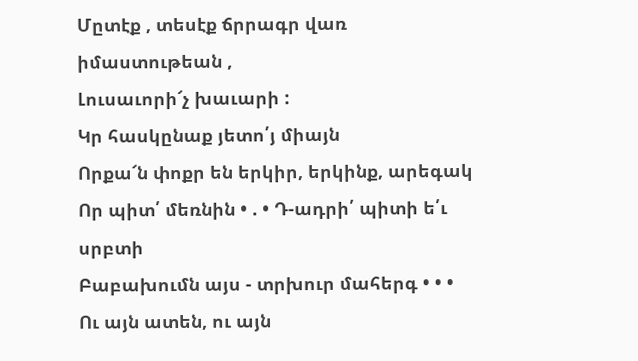Մըտէք , տեսէք ճրրագր վառ իմաստութեան ,
Լուսաւորի՜չ խաւարի :
Կր հասկընաք յետո՛յ միայն
Որքա՜ն փոքր են երկիր, երկինք, արեգակ
Որ պիտ՛ մեռնին • . • Դ-ադրի՛ պիտի ե՛ւ սրբտի
Բաբախումն այս - տրխուր մահերգ • • •
Ու այն ատեն, ու այն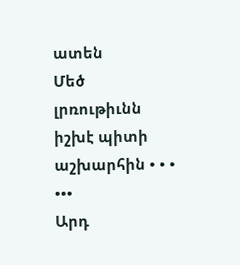ատեն
Մեծ լրռութիւնն իշխէ պիտի աշխարհին • • •
•••
Արդ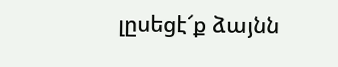լըսեցէ՜ք ձայնն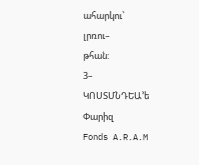ահարկու՝
լրռու–
թհան:
3–
ԿՈՍՏՄՆԴԵԱ՚ե
Փարիզ
Fonds A.R.A.M